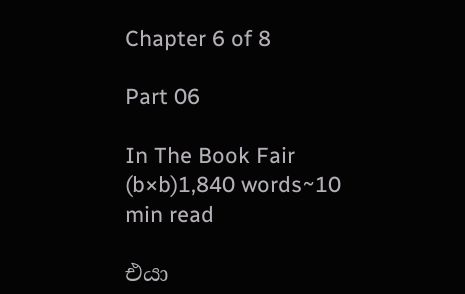Chapter 6 of 8

Part 06

In The Book Fair (b×b)1,840 words~10 min read

එයා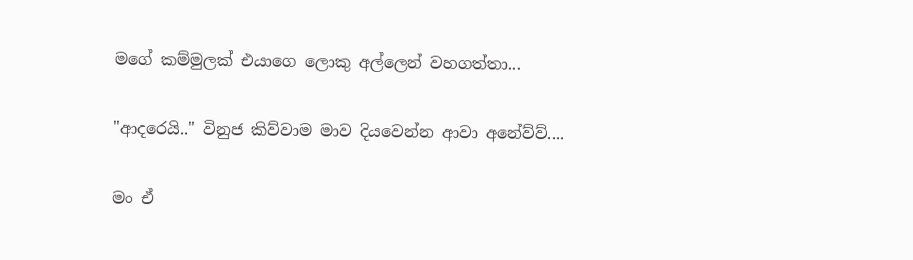මගේ කම්මුලක් එයාගෙ ලොකු අල්ලෙන් වහගත්තා...

"ආදරෙයි.." විනුජ කිව්වාම මාව දියවෙන්න ආවා අනේව්ව්....

මං ඒ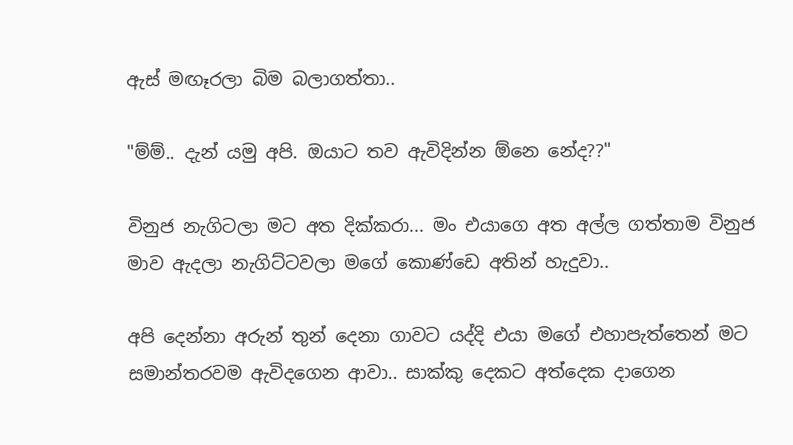ඇස් මඟෑරලා බිම බලාගත්තා..

"ම්ම්.. දැන් යමු අපි. ඔයාට තව ඇවිදින්න ඕනෙ නේද??"

විනුජ නැගිටලා මට අත දික්කරා... මං එයාගෙ අත අල්ල ගත්තාම විනුජ මාව ඇදලා නැගිට්ටවලා මගේ කොණ්ඩෙ අතින් හැදුවා..

අපි දෙන්නා අරුන් තුන් දෙනා ගාවට යද්දි එයා මගේ එහාපැත්තෙන් මට සමාන්තරවම ඇවිදගෙන ආවා.. සාක්කු දෙකට අත්දෙක දාගෙන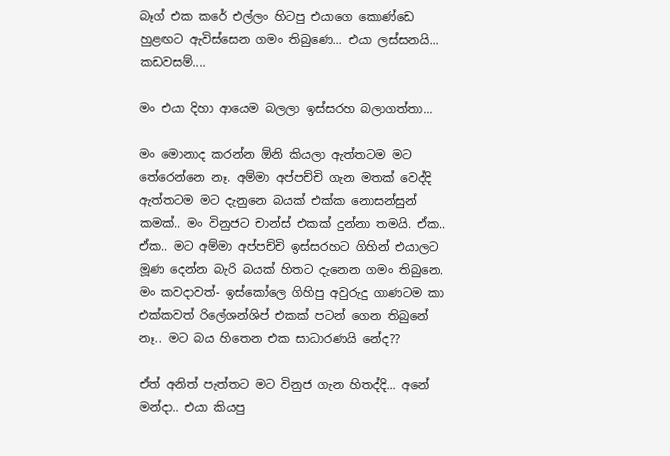බෑග් එක කරේ එල්ලං හිටපු එයාගෙ කොණ්ඩෙ හුළඟට ඇවිස්සෙන ගමං තිබුණෙ... එයා ලස්සනයි... කඩවසම්....

මං එයා දිහා ආයෙම බලලා ඉස්සරහ බලාගත්තා...

මං මොනාද කරන්න ඕනි කියලා ඇත්තටම මට තේරෙන්නෙ නෑ. අම්මා අප්පච්චි ගැන මතක් වෙද්දි ඇත්තටම මට දැනුනෙ බයක් එක්ක නොසන්සුන් කමක්.. මං විනුජට චාන්ස් එකක් දුන්නා තමයි. ඒක.. ඒක.. මට අම්මා අප්පච්චි ඉස්සරහට ගිහින් එයාලට මූණ දෙන්න බැරි බයක් හිතට දැනෙන ගමං තිබුනෙ. මං කවදාවත්- ඉස්කෝලෙ ගිහිපු අවුරුදු ගාණටම කා එක්කවත් රිලේශන්ශිප් එකක් පටන් ගෙන තිබුනේ නෑ.. මට බය හිතෙන එක සාධාරණයි නේද??

ඒත් අනිත් පැත්තට මට විනුජ ගැන හිතද්දි... අනේ මන්දා.. එයා කියපු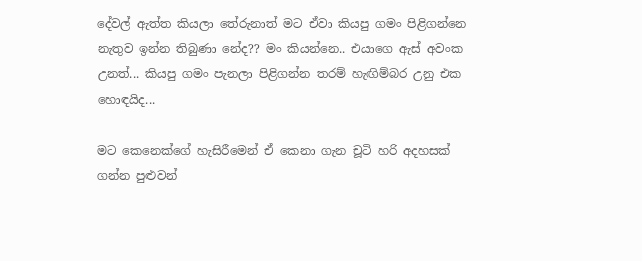දේවල් ඇත්ත කියලා තේරුනාත් මට ඒවා කියපු ගමං පිළිගන්නෙ නැතුව ඉන්න තිබුණා නේද?? මං කියන්නෙ.. එයාගෙ ඇස් අවංක උනත්... කියපු ගමං පැනලා පිළිගන්න තරම් හැඟිම්බර උනු එක හොඳයිද...

මට කෙනෙක්ගේ හැසිරීමෙන් ඒ කෙනා ගැන චූටි හරි අදහසක් ගන්න පුළුවන්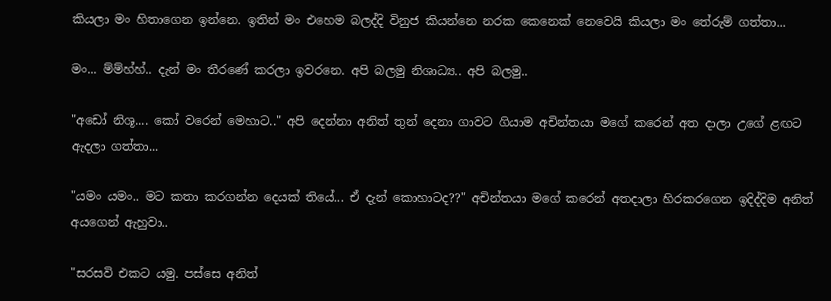කියලා මං හිතාගෙන ඉන්නෙ. ඉතින් මං එහෙම බලද්දි විනුජ කියන්නෙ නරක කෙනෙක් නෙවෙයි කියලා මං තේරුම් ගත්තා...

මං... ම්ම්හ්හ්.. දැන් මං තීරණේ කරලා ඉවරනෙ. අපි බලමු නිශාධ්‍ය.. අපි බලමු..

"අඩෝ නිශූ.... කෝ වරෙන් මෙහාට.." අපි දෙන්නා අනිත් තුන් දෙනා ගාවට ගියාම අචින්තයා මගේ කරෙන් අත දාලා උගේ ළඟට ඇදලා ගත්තා...

"යමං යමං.. මට කතා කරගන්න දෙයක් තියේ... ඒ දැන් කොහාටද??" අචින්තයා මගේ කරෙන් අතදාලා හිරකරගෙන ඉදිද්දිම අනිත් අයගෙන් ඇහුවා..

"සරසවි එකට යමු. පස්සෙ අනිත්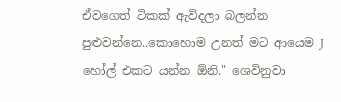ඒවගෙත් ටිකක් ඇවිදලා බලන්න පුළුවන්නෙ..කොහොම උනත් මට ආයෙම J හෝල් එකට යන්න ඕනි." ශෙවිනුවා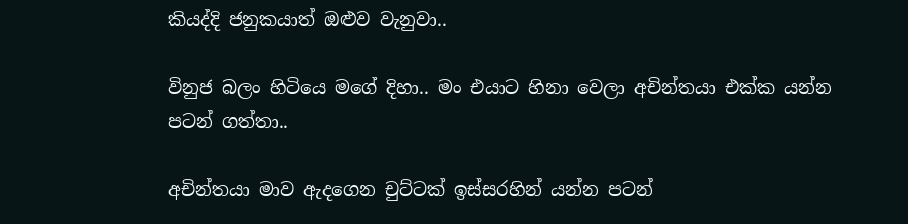කියද්දි ජනුකයාත් ඔළුව වැනුවා..

විනුජ බලං හිටියෙ මගේ දිහා.. මං එයාට හිනා වෙලා අචින්තයා එක්ක යන්න පටන් ගත්තා..

අචින්තයා මාව ඇදගෙන චුට්ටක් ඉස්සරහින් යන්න පටන්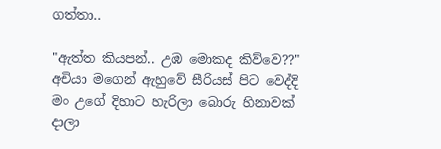ගත්තා..

"ඇත්ත කියපන්.. උඹ මොකද කිව්වෙ??" අචියා මගෙන් ඇහුවේ සීරියස් පිට වෙද්දි මං උගේ දිහාට හැරිලා බොරු හිනාවක් දාලා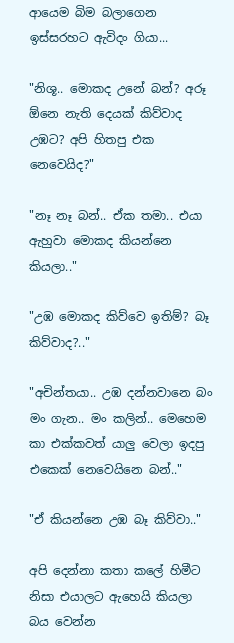ආයෙම බිම බලාගෙන ඉස්සරහට ඇවිදං ගියා...

"නිශූ.. මොකද උනේ බන්? අරූ ඕනෙ නැති දෙයක් කිව්වාද උඹට? අපි හිතපු එක නෙවෙයිද?"

"නෑ නෑ බන්.. ඒක තමා.. එයා ඇහුවා මොකද කියන්නෙ කියලා.."

"උඹ මොකද කිව්වෙ ඉතිම්? බෑ කිව්වාද?.."

"අචින්තයා.. උඹ දන්නවානෙ බං මං ගැන.. මං කලින්.. මෙහෙම කා එක්කවත් යාලු වෙලා ඉදපු එකෙක් නෙවෙයිනෙ බන්.."

"ඒ කියන්නෙ උඹ බෑ කිව්වා.."

අපි දෙන්නා කතා කලේ හිමීට නිසා එයාලට ඇහෙයි කියලා බය වෙන්න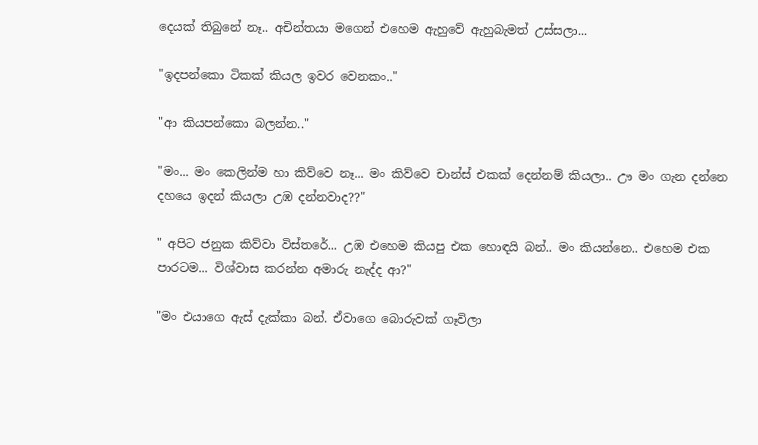දෙයක් තිබුනේ නෑ.. අචින්තයා මගෙන් එහෙම ඇහුවේ ඇහුබැමත් උස්සලා...

"ඉදපන්කො ටිකක් කියල ඉවර වෙනකං.."

"ආ කියපන්කො බලන්න.."

"මං... මං කෙලින්ම හා කිව්වෙ නෑ... මං කිව්වෙ චාන්ස් එකක් දෙන්නම් කියලා.. ඌ මං ගැන දන්නෙ දහයෙ ඉදන් කියලා උඹ දන්නවාද??"

" අපිට ජනුක කිව්වා විස්තරේ... උඹ එහෙම කියපු එක හොඳයි බන්.. මං කියන්නෙ.. එහෙම එක පාරටම... විශ්වාස කරන්න අමාරු නැද්ද ආ?"

"මං එයාගෙ ඇස් දැක්කා බන්. ඒවාගෙ බොරුවක් ගෑවිලා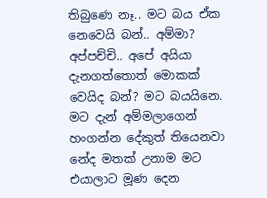තිබුණෙ නෑ.. මට බය ඒක නෙවෙයි බන්.. අම්මා? අප්පච්චි.. අපේ අයියා දැනගත්තොත් මොකක් වෙයිද බන්? මට බයයිනෙ. මට දැන් අම්මලාගෙන් හංගන්න දේකුත් තියෙනවා නේද මතක් උනාම මට එයාලාට මූණ දෙන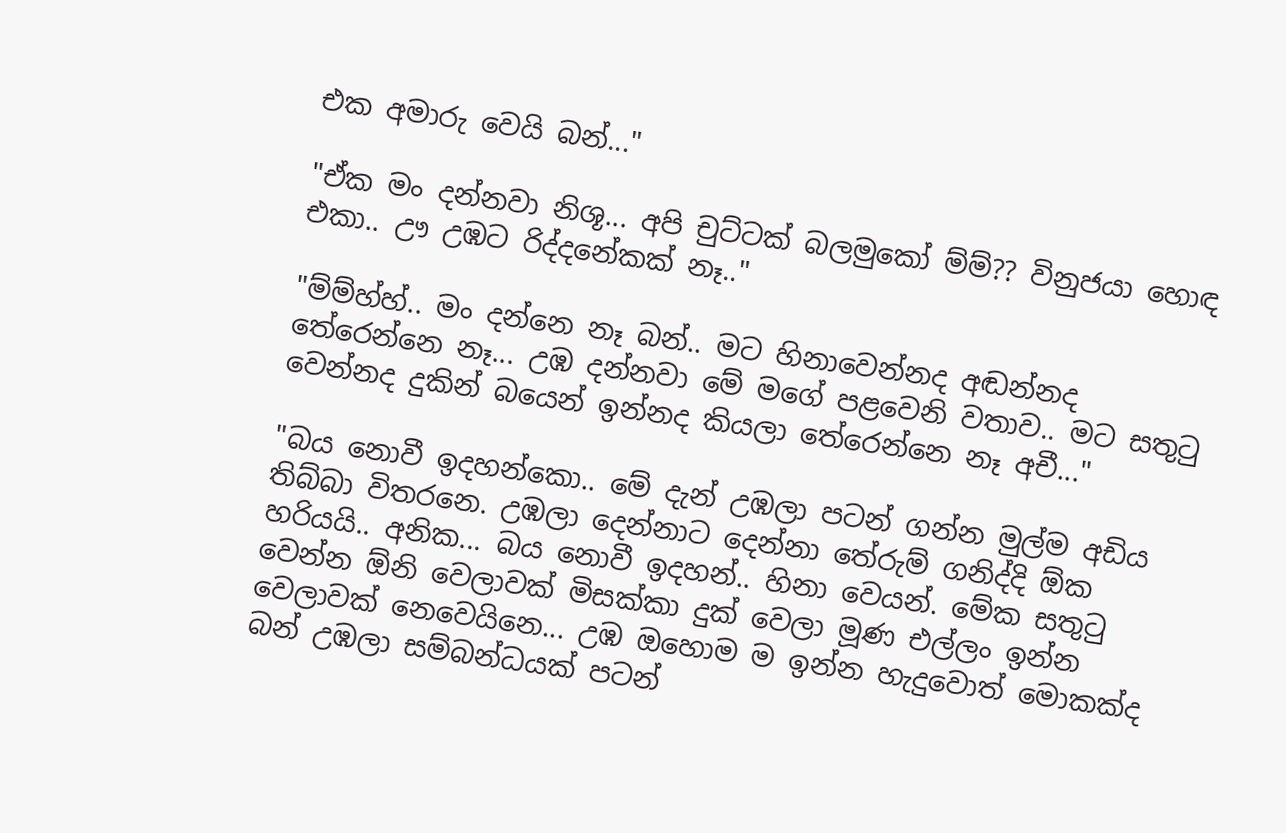එක අමාරු වෙයි බන්..."

"ඒක මං දන්නවා නිශූ... අපි චුට්ටක් බලමුකෝ ම්ම්?? විනුජයා හොඳ එකා.. ඌ උඹට රිද්දනේකක් නෑ.."

"ම්ම්හ්හ්.. මං දන්නෙ නෑ බන්.. මට හිනාවෙන්නද අඬන්නද තේරෙන්නෙ නෑ... උඹ දන්නවා මේ මගේ පළවෙනි වතාව.. මට සතුටු වෙන්නද දුකින් බයෙන් ඉන්නද කියලා තේරෙන්නෙ නෑ අචී..."

"බය නොවී ඉදහන්කො.. මේ දැන් උඹලා පටන් ගන්න මුල්ම අඩිය තිබ්බා විතරනෙ. උඹලා දෙන්නාට දෙන්නා තේරුම් ගනිද්දි ඕක හරියයි.. අනික... බය නොවී ඉදහන්.. හිනා වෙයන්. මේක සතුටු වෙන්න ඕනි වෙලාවක් මිසක්කා දුක් වෙලා මූණ එල්ලං ඉන්න වෙලාවක් නෙවෙයිනෙ... උඹ ඔහොම ම ඉන්න හැදුවොත් මොකක්ද බන් උඹලා සම්බන්ධයක් පටන්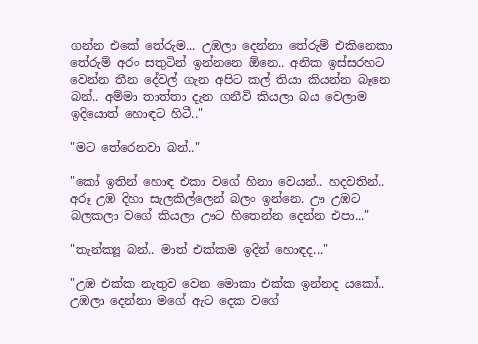ගන්න එකේ තේරුම... උඹලා දෙන්නා තේරුම් එකිනෙකා තේරුම් අරං සතුටින් ඉන්නනෙ ඕනෙ.. අනික ඉස්සරහට වෙන්න තීන දේවල් ගැන අපිට කල් තියා කියන්න බෑනෙ බන්.. අම්මා තාත්තා දැන ගනීවි කියලා බය වෙලාම ඉදියොත් හොඳට හිටී.."

"මට තේරෙනවා බන්.."

"කෝ ඉතින් හොඳ එකා වගේ හිනා වෙයන්.. හදවතින්.. අරූ උඹ දිහා සැලකිල්ලෙන් බලං ඉන්නෙ. ඌ උඹට බලකලා වගේ කියලා ඌට හිතෙන්න දෙන්න එපා..."

"තැන්ක්‍යූ බන්.. මාත් එක්කම ඉදින් හොඳද..."

"උඹ එක්ක නැතුව වෙන මොකා එක්ක ඉන්නද යකෝ.. උඹලා දෙන්නා මගේ ඇට දෙක වගේ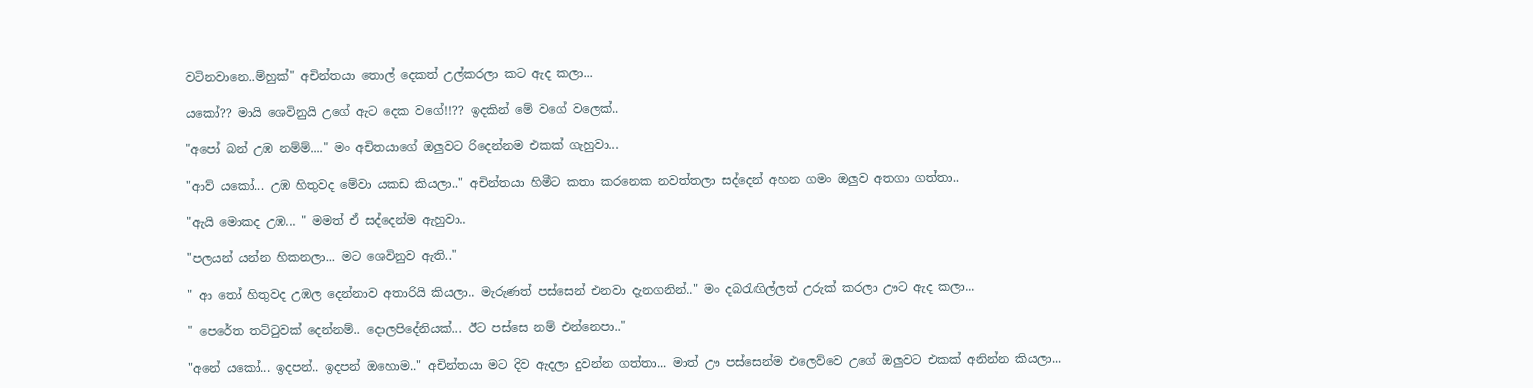වටිනවානෙ..ම්හුක්" අචින්තයා තොල් දෙකත් උල්කරලා කට ඇද කලා...

යකෝ?? මායි ශෙවිනුයි උගේ ඇට දෙක වගේ!!?? ඉදකින් මේ වගේ වලෙක්..

"අපෝ බන් උඹ නම්ම්...." මං අචිතයාගේ ඔලුවට රිදෙන්නම එකක් ගැහුවා...

"ආව් යකෝ... උඹ හිතුවද මේවා යකඩ කියලා.." අචින්තයා හිමීට කතා කරනෙක නවත්තලා සද්දෙන් අහන ගමං ඔලුව අතගා ගත්තා..

"ඇයි මොකද උඹ... " මමත් ඒ සද්දෙන්ම ඇහුවා..

"පලයන් යන්න හිකනලා... මට ශෙවිනුව ඇති.."

" ආ තෝ හිතුවද උඹල දෙන්නාව අතාරියි කියලා.. මැරුණත් පස්සෙන් එනවා දැනගනින්.." මං දබරැඟිල්ලත් උරුක් කරලා ඌට ඇද කලා...

" පෙරේත තට්ටුවක් දෙන්නම්.. දොලපිදේනියක්... ඊට පස්සෙ නම් එන්නෙපා.."

"අනේ යකෝ... ඉදපන්.. ඉදපන් ඔහොම.." අචින්තයා මට දිව ඇදලා දුවන්න ගත්තා... මාත් ඌ පස්සෙන්ම එලෙව්වෙ උගේ ඔලුවට එකක් අනින්න කියලා...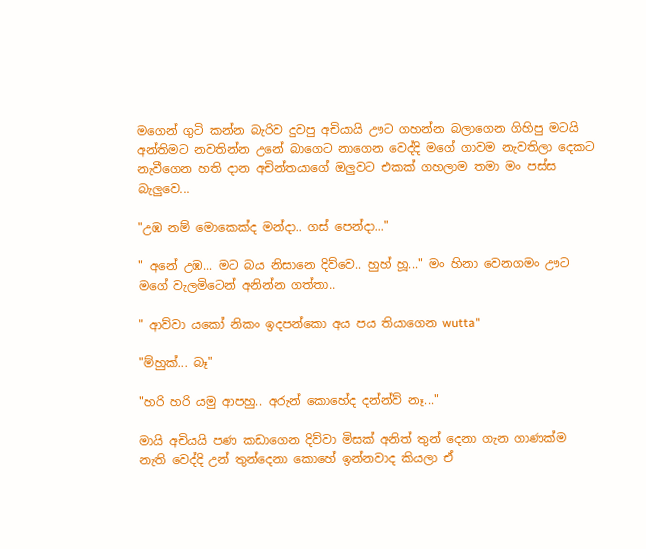මගෙන් ගුටි කන්න බැරිව දුවපු අචියායි ඌට ගහන්න බලාගෙන ගිහිපු මටයි අන්තිමට නවතින්න උනේ බාගෙට නාගෙන වෙද්දි මගේ ගාවම නැවතිලා දෙකට නැවීගෙන හති දාන අචින්තයාගේ ඔලුවට එකක් ගහලාම තමා මං පස්ස බැලුවෙ...

"උඹ නම් මොකෙක්ද මන්දා.. ගස් පෙන්දා..."

" අනේ උඹ... මට බය නිසානෙ දිව්වෙ.. හුහ් හූ..." මං හිනා වෙනගමං ඌට මගේ වැලමිටෙන් අනින්න ගත්තා..

" ආව්වා යකෝ නිකං ඉදපන්කො අය පය තියාගෙන wutta"

"ම්හුක්... බෑ"

"හරි හරි යමු ආපහු.. අරුන් කොහේද දන්න්ව් නෑ..."

මායි අචියයි පණ කඩාගෙන දිව්වා මිසක් අනිත් තුන් දෙනා ගැන ගාණක්ම නැති වෙද්දි උන් තුන්දෙනා කොහේ ඉන්නවාද කියලා ඒ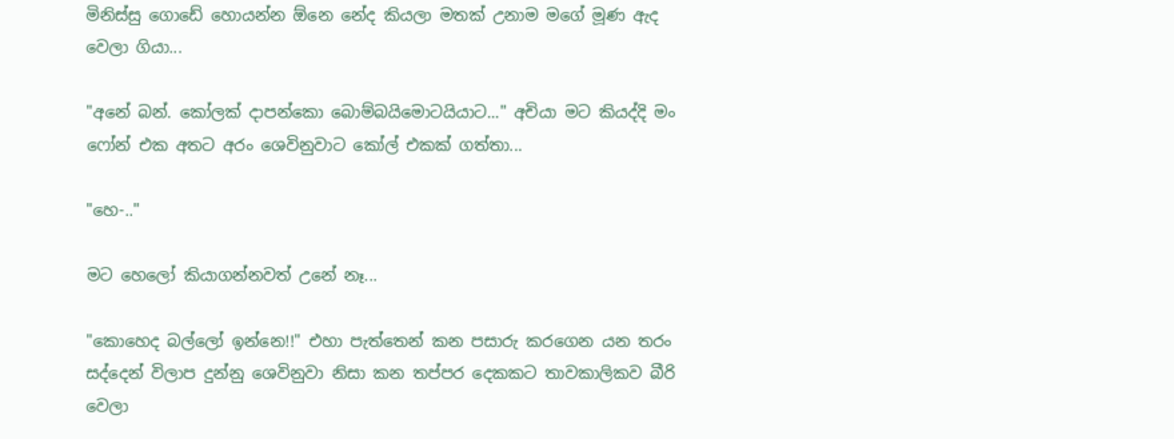මිනිස්සු ගොඩේ හොයන්න ඕනෙ නේද කියලා මතක් උනාම මගේ මූණ ඇද වෙලා ගියා...

"අනේ බන්. කෝලක් දාපන්කො බොම්බයිමොටයියාට..." අචියා මට කියද්දි මං ෆෝන් එක අතට අරං ශෙවිනුවාට කෝල් එකක් ගත්‍තා...

"හෙ-.."

මට හෙලෝ කියාගන්නවත් උනේ නෑ...

"කොහෙද බල්ලෝ ඉන්නෙ!!" එහා පැත්තෙන් කන පසාරු කරගෙන යන තරං සද්දෙන් විලාප දුන්නු ශෙවිනුවා නිසා කන තප්පර දෙකකට තාවකාලිකව බීරි වෙලා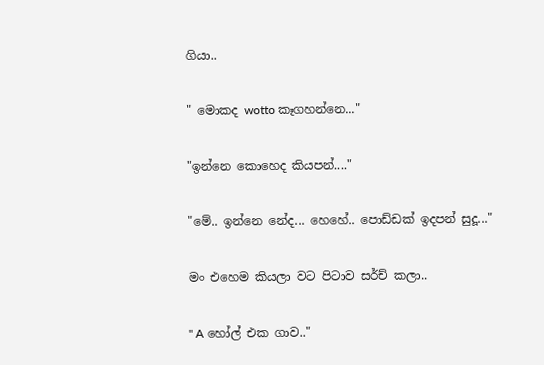ගියා..

" මොකද wotto කෑගහන්නෙ..."

"ඉන්නෙ කොහෙද කියපන්...."

"මේ.. ඉන්නෙ නේද... හෙහේ.. පොඩ්ඩක් ඉදපන් සුදූ..."

මං එහෙම කියලා වට පිටාව සර්ච් කලා..

" A හෝල් එක ගාව.."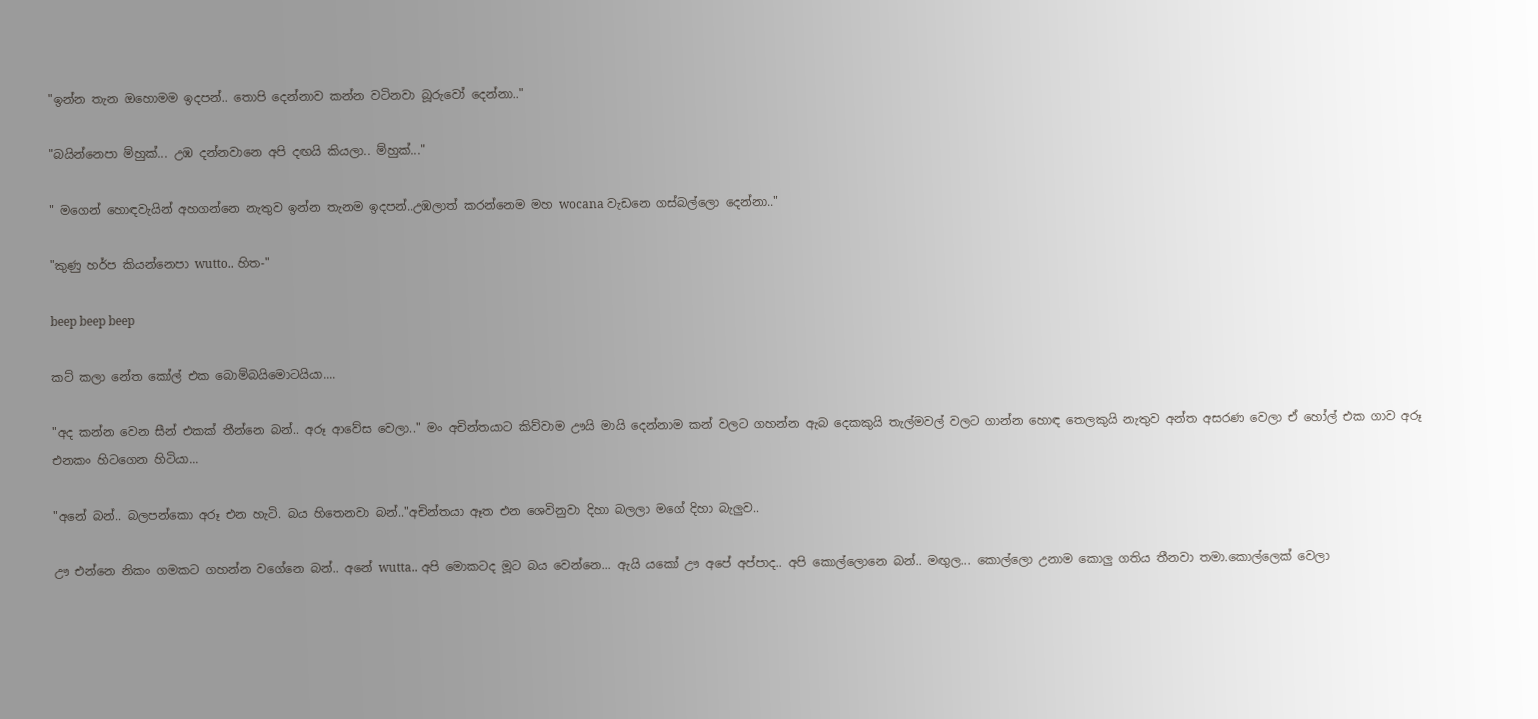"ඉන්න තැන ඔහොමම ඉදපන්.. තොපි දෙන්නාව කන්න වටිනවා බූරුවෝ දෙන්නා.."

"බයින්නෙපා ම්හුක්... උඹ දන්නවානෙ අපි දඟයි කියලා.. ම්හුක්..."

" මගෙන් හොඳවැයින් අහගන්නෙ නැතුව ඉන්න තැනම ඉදපන්..උඹලාත් කරන්නෙම මහ wocana වැඩනෙ ගස්බල්ලො දෙන්නා.."

"කුණු හර්ප කියන්නෙපා wutto.. හිත-"

beep beep beep

කට් කලා නේත කෝල් එක බොම්බයිමොටයියා....

"අද කන්න වෙන සීන් එකක් තීන්නෙ බන්.. අරූ ආවේස වෙලා.." මං අචින්තයාට කිව්වාම ඌයි මායි දෙන්නාම කන් වලට ගහන්න ඇබ දෙකකුයි තැල්මවල් වලට ගාන්න හොඳ තෙලකුයි නැතුව අන්ත අසරණ වෙලා ඒ හෝල් එක ගාව අරූ එනකං හිටගෙන හිටියා...

"අනේ බන්.. බලපන්කො අරූ එන හැටි. බය හිතෙනවා බන්.."අචින්තයා ඈත එන ශෙවිනුවා දිහා බලලා මගේ දිහා බැලුව..

ඌ එන්නෙ නිකං ගමකට ගහන්න වගේනෙ බන්.. අනේ wutta.. අපි මොකටද මූට බය වෙන්නෙ... ඇයි යකෝ ඌ අපේ අප්පාද.. අපි කොල්ලොනෙ බන්.. මඟුල... කොල්ලො උනාම කොලු ගතිය තීනවා තමා.කොල්ලෙක් වෙලා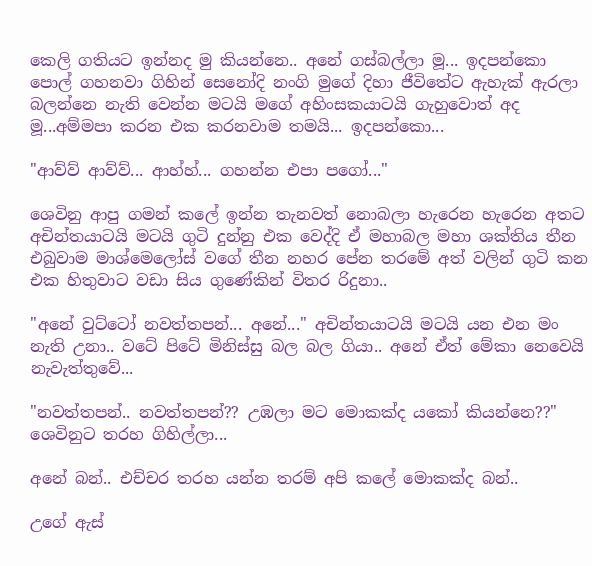කෙලි ගතියට ඉන්නද මු කියන්නෙ.. අනේ ගස්බල්ලා මූ... ඉදපන්කො පොල් ගහනවා ගිහින් සෙනෝදි නංගි මුගේ දිහා ජීවිතේට ඇහැක් ඇරලා බලන්නෙ නැති වෙන්න මටයි මගේ අහිංසකයාටයි ගැහුවොත් අද මූ...අම්මපා කරන එක කරනවාම තමයි... ඉදපන්කො...

"ආව්ව් ආව්ව්... ආහ්හ්... ගහන්න එපා පගෝ..."

ශෙවිනු ආපු ගමන් කලේ ඉන්න තැනවත් නොබලා හැරෙන හැරෙන අතට අචින්තයාටයි මටයි ගුටි දුන්නු එක වෙද්දි ඒ මහාබල මහා ශක්තිය තීන එබුවාම මාශ්මෙලෝස් වගේ තීන නහර පේන තරමේ අත් වලින් ගුටි කන එක හිතුවාට වඩා සිය ගුණේකින් විතර රිදුනා..

"අනේ වුට්ටෝ නවත්තපන්... අනේ..." අචින්තයාටයි මටයි යන එන මං නැති උනා.. වටේ පිටේ මිනිස්සු බල බල ගියා.. අනේ ඒත් මේකා නෙවෙයි නැවැත්තුවේ...

"නවත්තපන්.. නවත්තපන්?? උඹලා මට මොකක්ද යකෝ කියන්නෙ??" ශෙවිනුට තරහ ගිහිල්ලා...

අනේ බන්.. එච්චර තරහ යන්න තරම් අපි කලේ මොකක්ද බන්..

උගේ ඇස්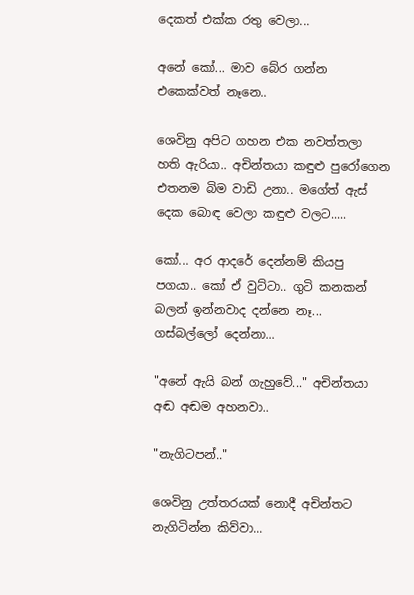දෙකත් එක්ක රතු වෙලා...

අනේ කෝ... මාව බේර ගන්න එකෙක්වත් නෑනෙ..

ශෙවිනු අපිට ගහන එක නවත්තලා හති ඇරියා.. අචින්තයා කඳුළු පුරෝගෙන එතනම බිම වාඩි උනා.. මගේත් ඇස් දෙක බොඳ වෙලා කඳුළු වලට.....

කෝ... අර ආදරේ දෙන්නම් කියපු පගයා.. කෝ ඒ වුට්ටා.. ගුටි කනකන් බලන් ඉන්නවාද දන්නෙ නෑ... ගස්බල්ලෝ දෙන්නා...

"අනේ ඇයි බන් ගැහුවේ..." අචින්තයා අඬ අඬම අහනවා..

"නැගිටපන්.."

ශෙවිනු උත්තරයක් නොදී අචින්තට නැගිටින්න කිව්වා...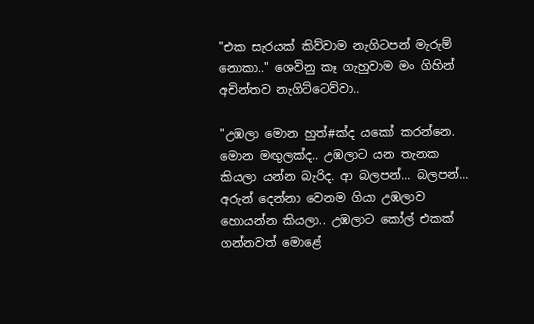"එක සැරයක් කිව්වාම නැගිටපන් මැරුම් නොකා.." ශෙවිනු කෑ ගැහුවාම මං ගිහින් අචින්තව නැගිට්ටෙව්වා..

"උඹලා මොන හුත්#ක්ද යකෝ කරන්නෙ. මොන මඟුලක්ද.. උඹලාට යන තැනක කියලා යන්න බැරිද. ආ බලපන්... බලපන්... අරුන් දෙන්නා වෙනම ගියා උඹලාව හොයන්න කියලා.. උඹලාට කෝල් එකක් ගන්නවත් මොළේ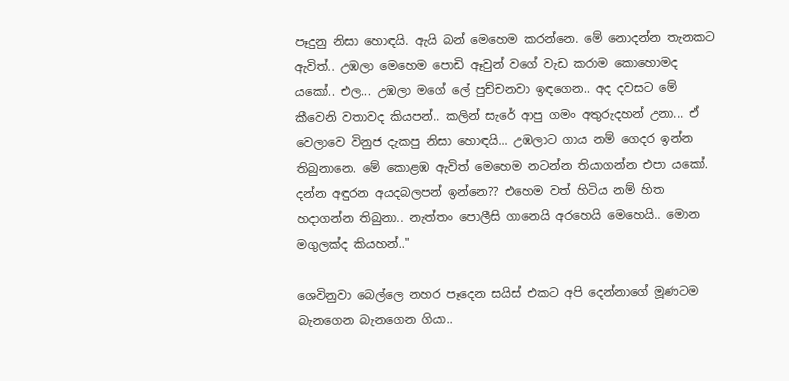පෑදුනු නිසා හොඳයි. ඇයි බන් මෙහෙම කරන්නෙ. මේ නොදන්න තැනකට ඇවිත්.. උඹලා මෙහෙම පොඩි ඈවුන් වගේ වැඩ කරාම කොහොමද යකෝ.. එල... උඹලා මගේ ලේ පුච්චනවා ඉඳගෙන.. අද දවසට මේ කීවෙනි වතාවද කියපන්.. කලින් සැරේ ආපු ගමං අතුරුදහන් උනා... ඒ වෙලාවෙ විනුජ දැකපු නිසා හොඳයි... උඹලාට ගාය නම් ගෙදර ඉන්න තිබුනානෙ. මේ කොළ‍ඹ ඇවිත් මෙහෙම නටන්න තියාගන්න එපා යකෝ. දන්න අඳුරන අයදබලපන් ඉන්නෙ?? එහෙම වත් හිටිය නම් හිත හදාගන්න තිබුනා.. නැත්තං පොලීසි ගානෙයි අරහෙයි මෙහෙයි.. මොන මගුලක්ද කියහන්.."

ශෙවිනුවා බෙල්ලෙ නහර පෑදෙන සයිස් එකට අපි දෙන්නාගේ මූණටම බැනගෙන බැනගෙන ගියා..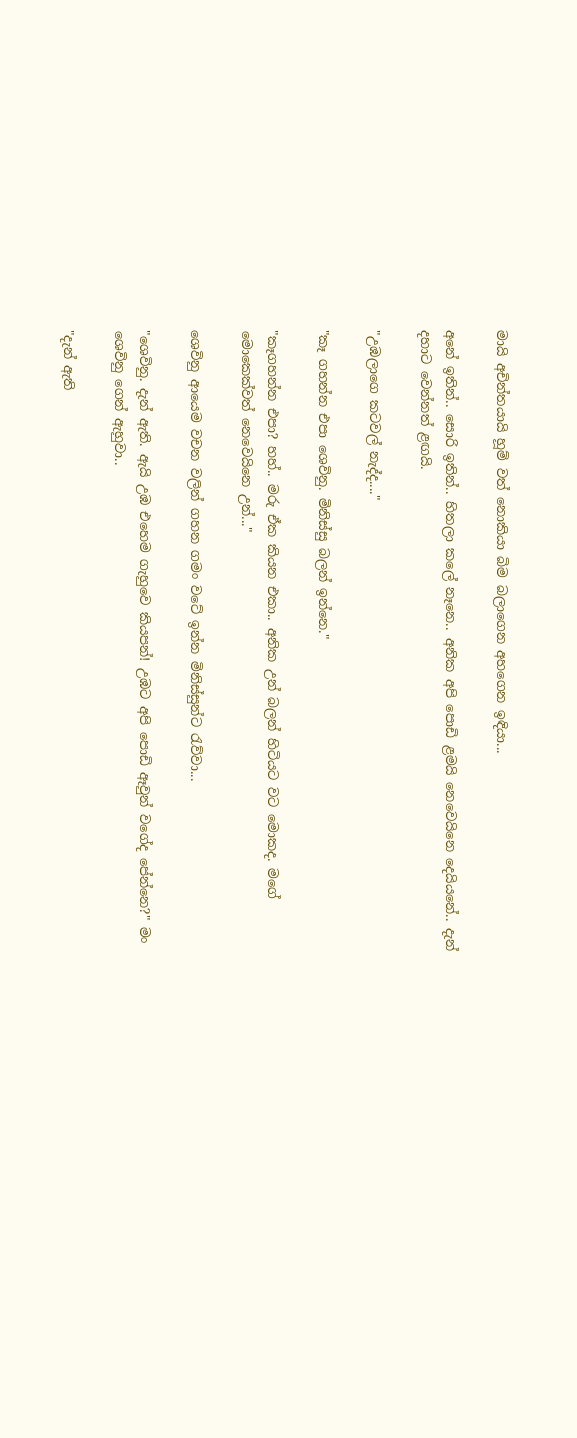මායි අචින්තයායි හූම් වත් නොකියා බිම බලාගෙන අහගෙන ඉඳියා...

අනේ ඉතින්.. සොරි ඉතින්.. හිතලා කලේ නෑනෙ.. අනික අපි පොඩි ළමයි නෙවෙයිනෙ දෙයියනේ.. දැන් දහාට වෙන්නත් ළඟයි.

"උඹලාගෙ කටවල් නැද්ද...."

"කෑ ගහන්න එපා ශෙවිනු. මිනිස්සු බලන් ඉන්නෙ."

"කෑගහන්න එපා? හහ්.. මරු ඒක කියන එකා.. අනික උන් බලන් හිටියට වට මොකද. මගේ මොකෙක්වත් නෙවෙයිනෙ උන්..."

ශෙවිනු ආයෙම වචන වලින් ගහන ගමං වටේ ඉන්න මිනිස්සුන්ට රැව්වා...

"ශෙවිනු. දැන් ඇති. ඇයි උඹ එහෙම ගැහුවෙ කියපන්! උඹට අපි පොඩි ඈවුන් වගේද පේන්නෙ?" මං ශෙවිනු ගෙන් ඇහුවා..

"දැන් ඇති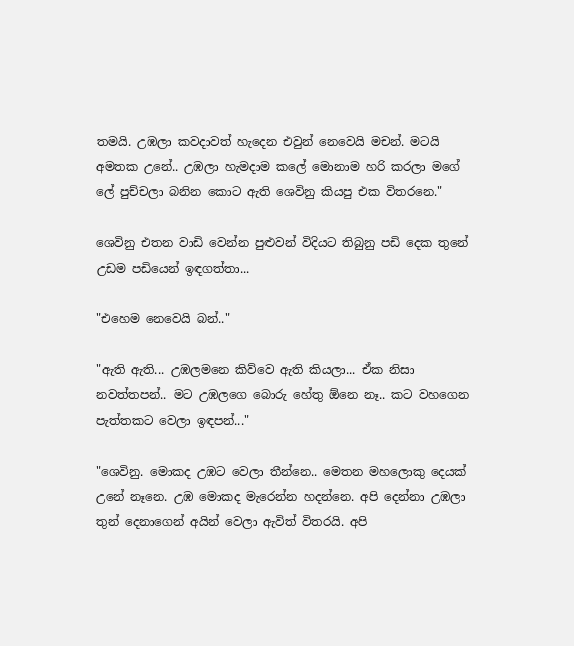තමයි. උඹලා කවදාවත් හැදෙන එවුන් නෙවෙයි මචන්. මටයි අමතක උනේ.. උඹලා හැමදාම කලේ මොනාම හරි කරලා මගේ ලේ පුච්චලා බනින කොට ඇති ශෙවිනු කියපු එක විතරනෙ."

ශෙවිනු එතන වාඩි වෙන්න පුළුවන් විදියට තිබුනු පඩි දෙක තුනේ උඩම පඩියෙන් ඉඳගත්‍තා...

"එහෙම නෙවෙයි බන්.."

"ඇති ඇති... උඹලමනෙ කිව්වෙ ඇති කියලා... ඒක නිසා නවත්තපන්.. මට උඹලගෙ බොරු හේතු ඕනෙ නෑ.. කට වහගෙන පැත්තකට වෙලා ඉඳපන්..."

"ශෙවිනු. මොකද උඹට වෙලා තීන්නෙ.. මෙතන මහලොකු දෙයක් උනේ නෑනෙ. උඹ මොකද මැරෙන්න හදන්නෙ. අපි දෙන්නා උඹලා තුන් දෙනාගෙන් අයින් වෙලා ඇවිත් විතරයි. අපි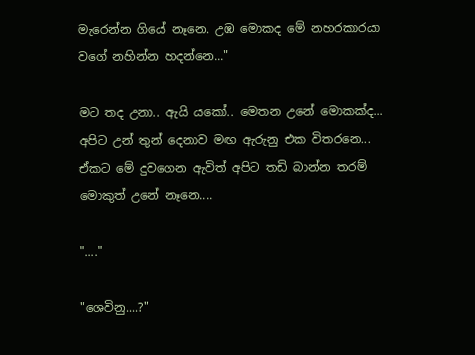මැරෙන්න ගියේ නෑනෙ. උඹ මොකද මේ නහරකාරයා වගේ නහින්න හදන්නෙ..."

මට තද උනා.. ඇයි යකෝ.. මෙතන උනේ මොකක්ද... අපිට උන් තුන් දෙනාව මඟ ඇරුනු එක විතරනෙ... ඒකට මේ දුවගෙන ඇවිත් අපිට තඩි බාන්න තරම් මොකුත් උනේ නෑනෙ....

"...."

"ශෙවිනු....?"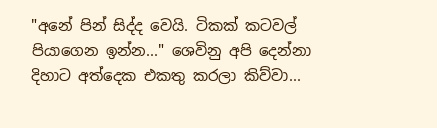"අනේ පින් සිද්ද වෙයි. ටිකක් කටවල් පියාගෙන ඉන්න..." ශෙවිනු අපි දෙන්නා දිහාට අත්දෙක එකතු කරලා කිව්වා...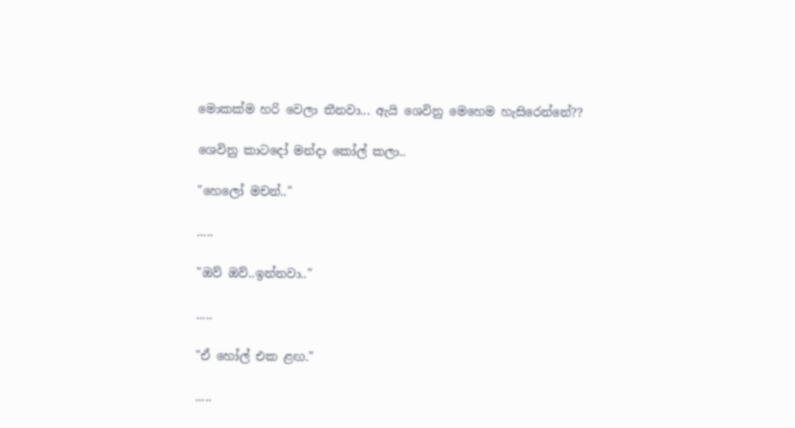මොකක්ම හරි වෙලා තීනවා... ඇයි ශෙවිනු මෙහෙම හැසිරෙන්නේ??

ශෙවිනු කාටදෝ මන්දා කෝල් කලා..

"හෙලෝ මචන්.."

.....

"ඔව් ඔව්..ඉන්නවා.."

.....

"ඒ හෝල් එක ළඟ."

.....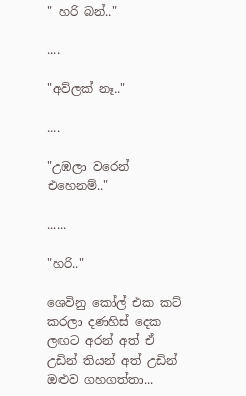" හරි බන්.."

....

"අව්ලක් නෑ.."

....

"උඹලා වරෙන් එහෙනම්.."

......

"හරි.."

ශෙවිනු කෝල් එක කට් කරලා දණහිස් දෙක ලඟට අරන් අත් ඒ උඩින් තියන් අත් උඩින් ඔළුව ගහගත්තා...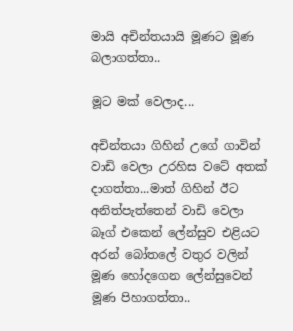මායි අචින්තයායි මූණට මූණ බලාගත්තා..

මූට මක් වෙලාද...

අචින්තයා ගිහින් උගේ ගාවින් වාඩි වෙලා උරහිස වටේ අතක් දාගත්තා...මාත් ගිහින් ඊට අනිත්පැත්තෙන් වාඩි වෙලා බෑග් එකෙන් ලේන්සුව එළියට අරන් බෝතලේ වතුර වලින් මූණ හෝදගෙන ලේන්සුවෙන් මූණ පිහාගත්තා..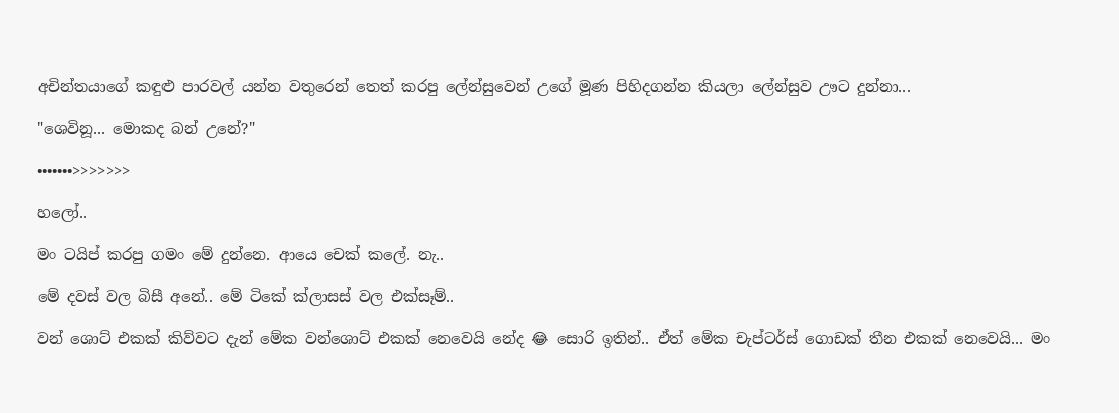අචින්තයාගේ කඳුළු පාරවල් යන්න වතුරෙන් තෙත් කරපු ලේන්සුවෙන් උගේ මූණ පිහිදගන්න කියලා ලේන්සුව ඌට දුන්නා...

"ශෙවිනූ... මොකද බන් උනේ?"

•••••••>>>>>>>

හලෝ..

මං ටයිප් කරපු ගමං මේ දුන්නෙ. ආයෙ චෙක් කලේ. නැ..

මේ දවස් වල බිසී අනේ.. මේ ටිකේ ක්ලාසස් වල එක්සෑම්..

වන් ශොට් එකක් කිව්වට දැන් මේක වන්ශොට් එකක් නෙවෙයි නේද 😂 සොරි ඉතින්.. ඒත් මේක චැප්ටර්ස් ගොඩක් තීන එකක් නෙවෙයි... මං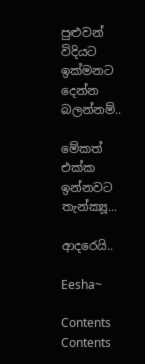පුළුවන් විදියට ඉක්මනට දෙන්න බලන්නම්..

මේකත් එක්ක ඉන්නවට තැන්ක්‍යූ...

ආදරෙයි..

Eesha~

Contents
Contents